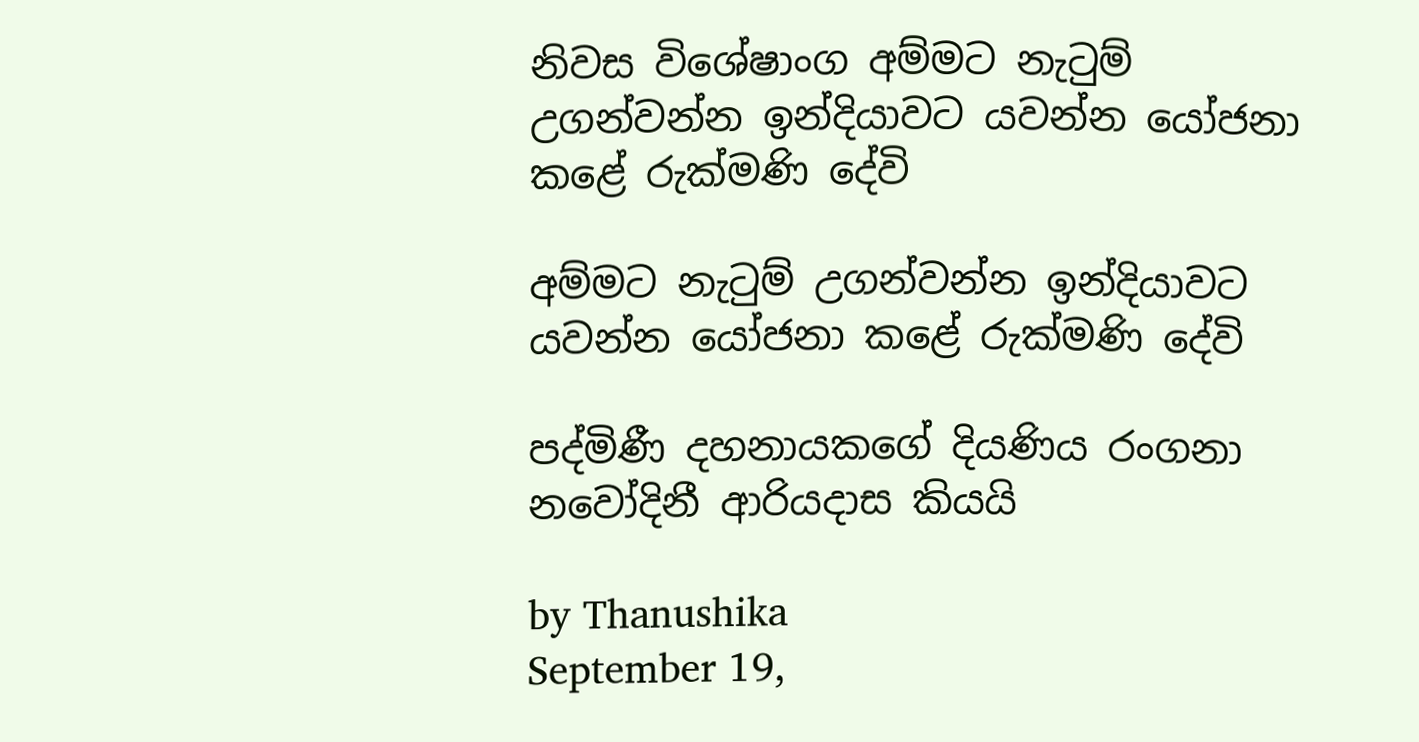නිවස විශේෂාංග අම්මට නැටුම් උගන්වන්න ඉන්දියාවට යවන්න යෝජනා කළේ රුක්මණි දේවි

අම්මට නැටුම් උගන්වන්න ඉන්දියාවට යවන්න යෝජනා කළේ රුක්මණි දේවි

පද්මිණී දහනායකගේ දියණිය රංගනා නවෝදිනී ආරියදාස කියයි

by Thanushika
September 19,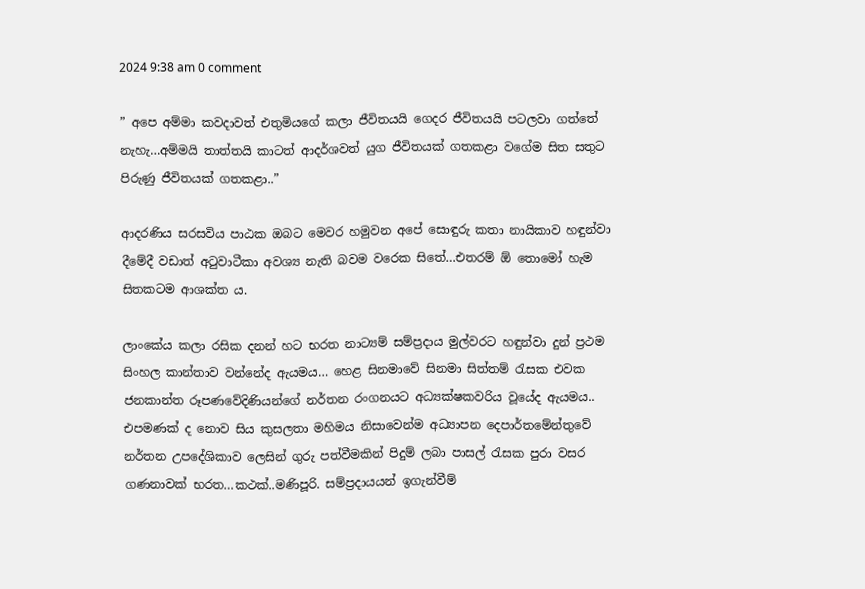2024 9:38 am 0 comment

” අපෙ අම්මා කවදාවත් එතුමියගේ කලා ජීවිතයයි ගෙදර ජීවිතයයි පටලවා ගත්තේ නැහැ…අම්මයි තාත්තයි කාටත් ආදර්ශවත් යුග ජීවිතයක් ගතකළා වගේම සිත සතුට පිරුණු ජීවිතයක් ගතකළා..”

ආදරණිය සරසවිය පාඨක ඔබට මෙවර හමුවන අපේ සොඳුරු කතා නායිකාව හඳුන්වා දීමේදී වඩාත් අටුවාටීකා අවශ්‍ය නැති බවම වරෙක සිතේ…එතරම් ඕ තොමෝ හැම සිතකටම ආශක්ත ය.

ලාංකේය කලා රසික දනන් හට භරත නාට්‍යම් සම්ප්‍රදාය මුල්වරට හඳුන්වා දුන් ප්‍රථම සිංහල කාන්තාව වන්නේද ඇයමය… හෙළ සිනමාවේ සිනමා සිත්තම් රැසක එවක ජනකාන්ත රූපණවේදිණියන්ගේ නර්තන රංගනයට අධ්‍යක්ෂකවරිය වූයේද ඇයමය.. එපමණක් ද නොව සිය කුසලතා මහිමය නිසාවෙන්ම අධ්‍යාපන දෙපාර්තමේන්තුවේ නර්තන උපදේශිකාව ලෙසින් ගුරු පත්වීමකින් පිදුම් ලබා පාසල් රැසක පුරා වසර ගණනාවක් භරත…කථක්..මණිපූරි. සම්ප්‍රදායයන් ඉගැන්වීම්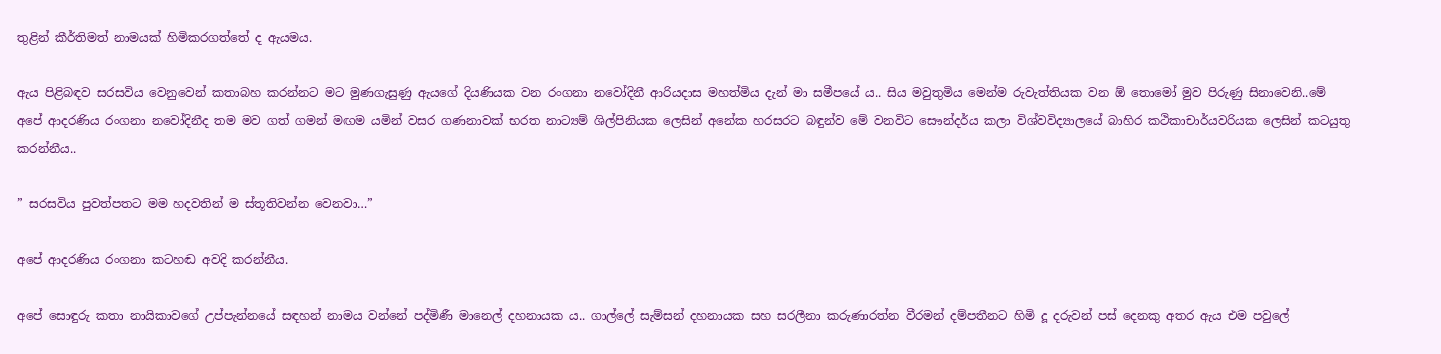තුළින් කීර්තිමත් නාමයක් හිමිකරගත්තේ ද ඇයමය.

ඇය පිළිබඳව සරසවිය වෙනුවෙන් කතාබහ කරන්නට මට මුණගැසුණු ඇයගේ දියණියක වන රංගනා නවෝදිනී ආරියදාස මහත්මිය දැන් මා සමීපයේ ය.. සිය මවුතුමිය මෙන්ම රුවැත්තියක වන ඕ තොමෝ මුව පිරුණු සිනාවෙනි..මේ අපේ ආදරණිය රංගනා නවෝදිනීද තම මව ගත් ගමන් මඟම යමින් වසර ගණනාවක් භරත නාට්‍යම් ශිල්පිනියක ලෙසින් අනේක හරසරට බඳුන්ව මේ වනවිට සෞන්දර්ය කලා විශ්වවිද්‍යාලයේ බාහිර කථිකාචාර්යවරියක ලෙසින් කටයුතු කරන්නීය..

” සරසවිය පුවත්පතට මම හදවතින් ම ස්තූතිවන්න වෙනවා…”

අපේ ආදරණිය රංගනා කටහඬ අවදි කරන්නීය.

අපේ සොඳුරු කතා නායිකාවගේ උප්පැන්නයේ සඳහන් නාමය වන්නේ පද්මිණී මානෙල් දහනායක ය.. ගාල්ලේ සැම්සන් දහනායක සහ සරලීනා කරුණාරත්න වීරමන් දම්පතීනට හිමි දූ දරුවන් පස් දෙනකු අතර ඇය එම පවුලේ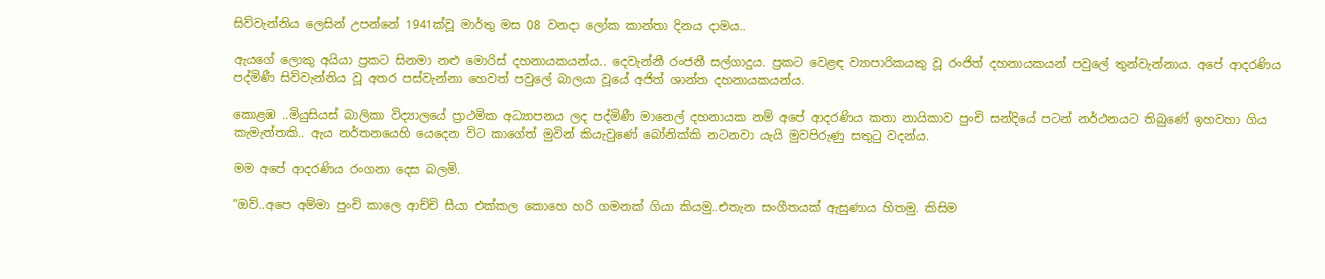සිව්වැන්නිය ලෙසින් උපන්නේ 1941ක්වූ මාර්තු මස 08 වනදා ලෝක කාන්තා දිනය දාමය..

ඇයගේ ලොකු අයියා ප්‍රකට සිනමා නළු මොරිස් දහනායකයන්ය.. දෙවැන්නී රංජනී සල්ගාදුය. ප්‍රකට වෙළඳ ව්‍යාපාරිකයකු වූ රංජිත් දහනායකයන් පවුලේ තුන්වැන්නාය. අපේ ආදරණිය පද්මිණී සිව්වැන්නිය වූ අතර පස්වැන්නා හෙවත් පවුලේ බාලයා වූයේ අජිත් ශාන්ත දහනායකයන්ය.

කොළඹ ..මියුසියස් බාලිකා විද්‍යාලයේ ප්‍රාථමික අධ්‍යාපනය ලද පද්මිණී මානෙල් දහනායක නම් අපේ ආදරණිය කතා නායිකාව පුංචි සන්දියේ පටන් නර්ථනයට තිබුණේ ඉහවහා ගිය කැමැත්තකි.. ඇය නර්තනයෙහි යෙදෙන විට කාගේත් මුවින් කියැවුණේ බෝනික්කි නටනවා යැයි මුවපිරුණු සතුටු වදන්ය.

මම අපේ ආදරණිය රංගනා දෙස බලමි.

“ඔව්..අපෙ අම්මා පුංචි කාලෙ ආච්චි සීයා එක්කල කොහෙ හරි ගමනක් ගියා කියමු..එතැන සංගීතයක් ඇසුණාය හිතමු. කිසිම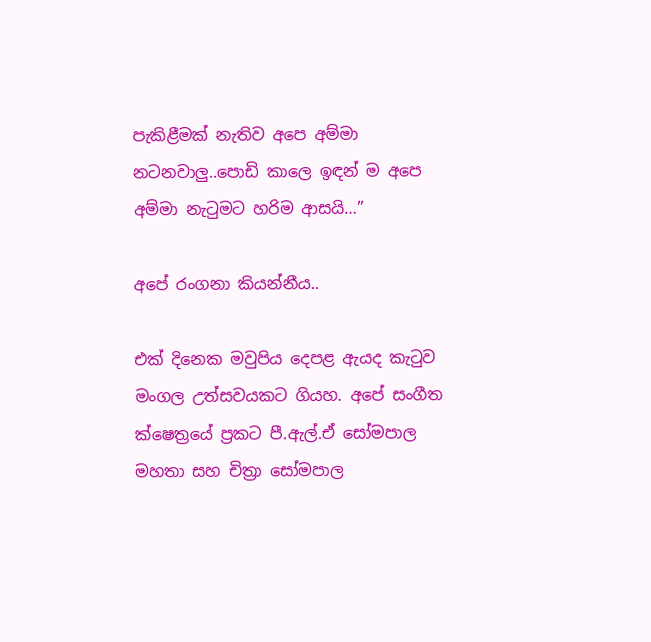පැකිළීමක් නැතිව අපෙ අම්මා නටනවාලු..පොඩි කාලෙ ඉඳන් ම අපෙ අම්මා නැටුමට හරිම ආසයි…”

අපේ රංගනා කියන්නීය..

එක් දිනෙක මවුපිය දෙපළ ඇයද කැටුව මංගල උත්සවයකට ගියහ. අපේ සංගීත ක්ෂෙත්‍රයේ ප්‍රකට පී.ඇල්.ඒ සෝමපාල මහතා සහ චිත්‍රා සෝමපාල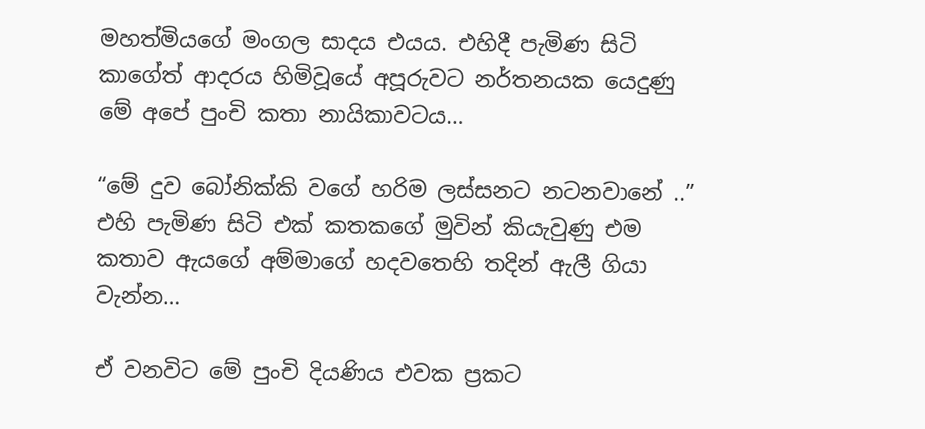මහත්මියගේ මංගල සාදය එයය. එහිදී පැමිණ සිටි කාගේත් ආදරය හිමිවූයේ අපූරුවට නර්තනයක යෙදුණු මේ අපේ පුංචි කතා නායිකාවටය…

“මේ දුව බෝනික්කි වගේ හරිම ලස්සනට නටනවානේ ..” එහි පැමිණ සිටි එක් කතකගේ මුවින් කියැවුණු එම කතාව ඇයගේ අම්මාගේ හදවතෙහි තදින් ඇලී ගියා වැන්න…

ඒ වනවිට මේ පුංචි දියණිය එවක ප්‍රකට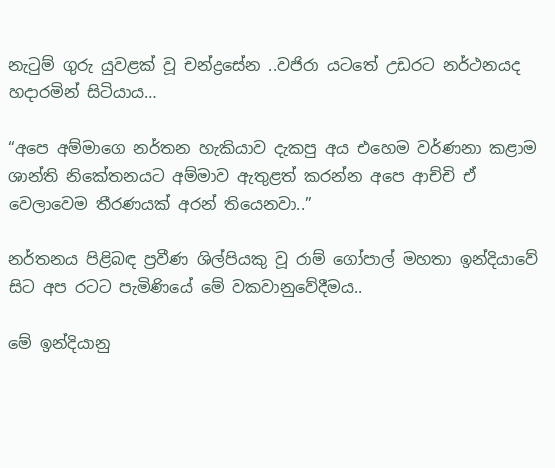නැටුම් ගුරු යුවළක් වූ චන්ද්‍රසේන ..වජිරා යටතේ උඩරට නර්ථනයද හදාරමින් සිටියාය…

“අපෙ අම්මාගෙ නර්තන හැකියාව දැකපු අය එහෙම වර්ණනා කළාම ශාන්ති නිකේතනයට අම්මාව ඇතුළත් කරන්න අපෙ ආච්චි ඒ වෙලාවෙම තීරණයක් අරන් තියෙනවා..”

නර්තනය පිළිබඳ ප්‍රවීණ ශිල්පියකු වූ රාම් ගෝපාල් මහතා ඉන්දියාවේ සිට අප රටට පැමිණියේ මේ වකවානුවේදීමය..

මේ ඉන්දියානු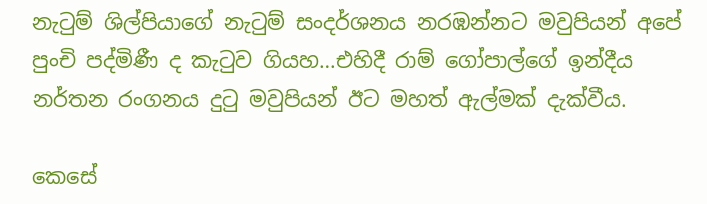නැටුම් ශිල්පියාගේ නැටුම් සංදර්ශනය නරඹන්නට මවුපියන් අපේ පුංචි පද්මිණී ද කැටුව ගියහ…එහිදී රාම් ගෝපාල්ගේ ඉන්දීය නර්තන රංගනය දුටු මවුපියන් ඊට මහත් ඇල්මක් දැක්වීය.

කෙසේ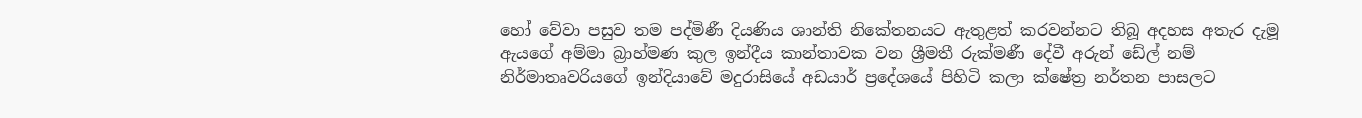හෝ වේවා පසුව තම පද්මිණී දියණිය ශාන්ති නිකේතනයට ඇතුළත් කරවන්නට තිබූ අදහස අතැර දැමූ ඇයගේ අම්මා බ්‍රාහ්මණ කුල ඉන්දීය කාන්තාවක වන ශ්‍රීමතී රුක්මණී දේවී අරුන් ඩේල් නම් නිර්මාතෘවරියගේ ඉන්දියාවේ මදුරාසියේ අඩයාර් ප්‍රදේශයේ පිහිටි කලා ක්ෂේත්‍ර නර්තන පාසලට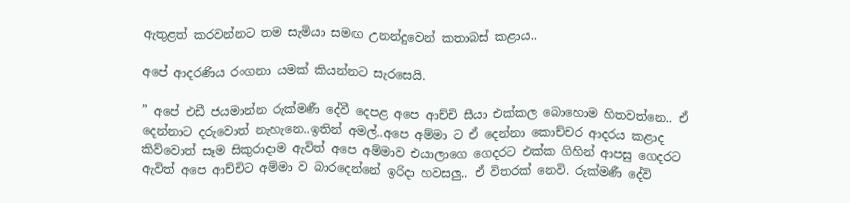ඇතුළත් කරවන්නට තම සැමියා සමඟ උනන්දුවෙන් කතාබස් කළාය..

අපේ ආදරණිය රංගනා යමක් කියන්නට සැරසෙයි.

” අපේ එඩී ජයමාන්න රුක්මණී දේවී දෙපළ අපෙ ආච්චි සීයා එක්කල බොහොම හිතවත්නෙ.. ඒ දෙන්නාට දරුවොත් නැහැනෙ..ඉතින් අමල්..අපෙ අම්මා ට ඒ දෙන්නා කොච්චර ආදරය කළාද කිව්වොත් සෑම සිකුරාදාම ඇවිත් අපෙ අම්මාව එයාලාගෙ ගෙදරට එක්ක ගිහින් ආපසු ගෙදරට ඇවිත් අපෙ ආච්චිට අම්මා ව බාරදෙන්නේ ඉරිදා හවසලු.. ඒ විතරක් නෙවි. රුක්මණී දේවි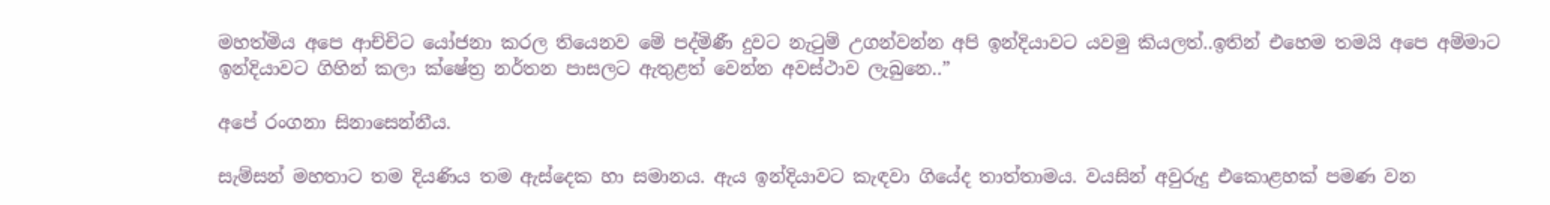මහත්මිය අපෙ ආච්චිට යෝජනා කරල තියෙනව මේ පද්මිණී දුවට නැටුම් උගන්වන්න අපි ඉන්දියාවට යවමු කියලත්..ඉතින් එහෙම තමයි අපෙ අම්මාට ඉන්දියාවට ගිහින් කලා ක්ෂේත්‍ර නර්තන පාසලට ඇතුළත් වෙන්න අවස්ථාව ලැබුනෙ..”

අපේ රංගනා සිනාසෙන්නීය.

සැම්සන් මහතාට තම දියණිය තම ඇස්දෙක හා සමානය. ඇය ඉන්දියාවට කැඳවා ගියේද තාත්තාමය. වයසින් අවුරුදු එකොළහක් පමණ වන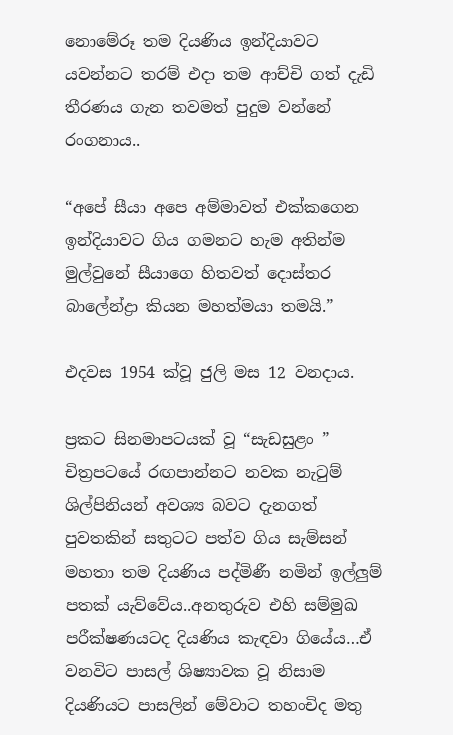නොමේරූ තම දියණිය ඉන්දියාවට යවන්නට තරම් එදා තම ආච්චි ගත් දැඩි තීරණය ගැන තවමත් පුදුම වන්නේ රංගනාය..

“අපේ සීයා අපෙ අම්මාවත් එක්කගෙන ඉන්දියාවට ගිය ගමනට හැම අතින්ම මුල්වුනේ සීයාගෙ හිතවත් දොස්තර බාලේන්ද්‍රා කියන මහත්මයා තමයි.”

එදවස 1954 ක්වූ ජුලි මස 12 වනදාය.

ප්‍රකට සිනමාපටයක් වූ “සැඩසුළං ” චිත්‍රපටයේ රඟපාන්නට නවක නැටුම් ශිල්පිනියන් අවශ්‍ය බවට දැනගත් පුවතකින් සතුටට පත්ව ගිය සැම්සන් මහතා තම දියණිය පද්මිණී නමින් ඉල්ලුම් පතක් යැව්වේය..අනතුරුව එහි සම්මුඛ පරීක්ෂණයටද දියණිය කැඳවා ගියේය…ඒ වනවිට පාසල් ශිෂ්‍යාවක වූ නිසාම දියණියට පාසලින් මේවාට තහංචිද මතු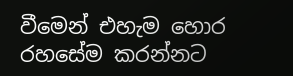වීමෙන් එහැම හොර රහසේම කරන්නට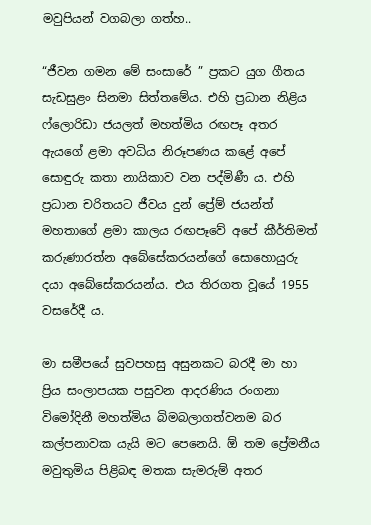මවුපියන් වගබලා ගත්හ..

“ජීවන ගමන මේ සංසාරේ ” ප්‍රකට යුග ගීතය සැඩසුළං සිනමා සිත්තමේය. එහි ප්‍රධාන නිළිය ෆ්ලොරිඩා ජයලත් මහත්මිය රඟපෑ අතර ඇයගේ ළමා අවධිය නිරූපණය කළේ අපේ සොඳුරු කතා නායිකාව වන පද්මිණී ය. එහි ප්‍රධාන චරිතයට ජීවය දුන් ප්‍රේම් ජයන්ත් මහතාගේ ළමා කාලය රඟපෑවේ අපේ කීර්තිමත් කරුණාරත්න අබේසේකරයන්ගේ සොහොයුරු දයා අබේසේකරයන්ය. එය තිරගත වූයේ 1955 වසරේදී ය.

මා සමීපයේ සුවපහසු අසුනකට බරදී මා හා ප්‍රිය සංලාපයක පසුවන ආදරණිය රංගනා විමෝදිනී මහත්මිය බිමබලාගත්වනම බර කල්පනාවක යැයි මට පෙනෙයි. ඕ තම ප්‍රේමනීය මවුතුමිය පිළිබඳ මතක සැමරුම් අතර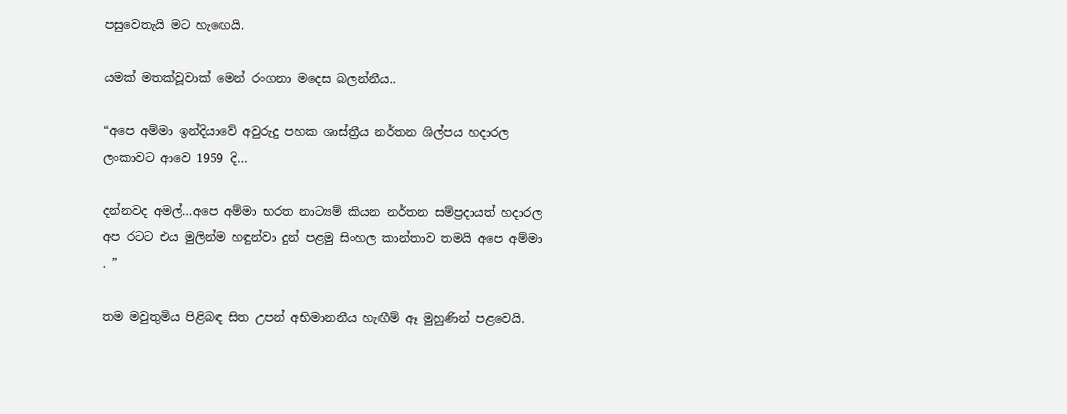පසුවෙතැයි මට හැඟෙයි.

යමක් මතක්වූවාක් මෙන් රංගනා මදෙස බලන්නීය..

“අපෙ අම්මා ඉන්දියාවේ අවුරුදු පහක ශාස්ත්‍රීය නර්තන ශිල්පය හදාරල ලංකාවට ආවෙ 1959 දි…

දන්නවද අමල්…අපෙ අම්මා භරත නාට්‍යම් කියන නර්තන සම්ප්‍රදායත් හදාරල අප රටට එය මුලින්ම හඳුන්වා දුන් පළමු සිංහල කාන්තාව තමයි අපෙ අම්මා . ”

තම මවුතුමිය පිළිබඳ සිත උපන් අභිමානනීය හැඟීම් ඈ මුහුණින් පළවෙයි.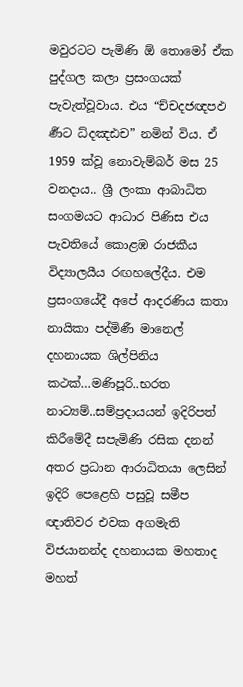මවුරටට පැමිණි ඕ තොමෝ ඒක පුද්ගල කලා ප්‍රසංගයක් පැවැත්වූවාය. එය “ච්චදජඥපඵ ර්‍ණට ධ්දඤඪච” නමින් විය. ඒ 1959 ක්වූ නොවැම්බර් මස 25 වනදාය.. ශ්‍රී ලංකා ආබාධිත සංගමයට ආධාර පිණිස එය පැවතියේ කොළඹ රාජකීය විද්‍යාලයීය රඟහලේදීය. එම ප්‍රසංගයේදී අපේ ආදරණිය කතා නායිකා පද්මිණී මානෙල් දහනායක ශිල්පිනිය කථක්…මණිපූරි..භරත නාට්‍යම්..සම්ප්‍රදායයන් ඉදිරිපත් කිරීමේදී සපැමිණි රසික දනන් අතර ප්‍රධාන ආරාධිතයා ලෙසින් ඉදිරි පෙළෙහි පසුවූ සමීප ඥාතිවර එවක අගමැති විජයානන්ද දහනායක මහතාද මහත්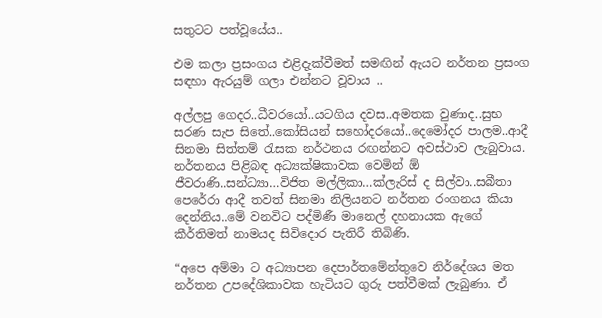සතුටට පත්වූයේය..

එම කලා ප්‍රසංගය එළිදැක්වීමත් සමඟින් ඇයට නර්තන ප්‍රසංග සඳහා ඇරයුම් ගලා එන්නට වූවාය ..

අල්ලපු ගෙදර..ධීවරයෝ..යටගිය දවස..අමතක වුණාද..සුභ සරණ සැප සිතේ..කෝසියන් සහෝදරයෝ..දෙමෝදර පාලම..ආදී සිනමා සිත්තම් රැසක නර්ථනය රඟන්නට අවස්ථාව ලැබුවාය. නර්තනය පිළිබඳ අධ්‍යක්ෂිකාවක වෙමින් ඕ ජීවරාණි..සන්ධ්‍යා…විජිත මල්ලිකා…ක්ලැරිස් ද සිල්වා..සබීතා පෙරේරා ආදී තවත් සිනමා නිලියනට නර්තන රංගනය කියා දෙන්නිය..මේ වනවිට පද්මිණී මානෙල් දහනායක ඇගේ කීර්තිමත් නාමයද සිවිදොර පැතිරී තිබිණි.

“අපෙ අම්මා ට අධ්‍යාපන දෙපාර්තමේන්තුවෙ නිර්දේශය මත නර්තන උපදේශිකාවක හැටියට ගුරු පත්වීමක් ලැබුණා. ඒ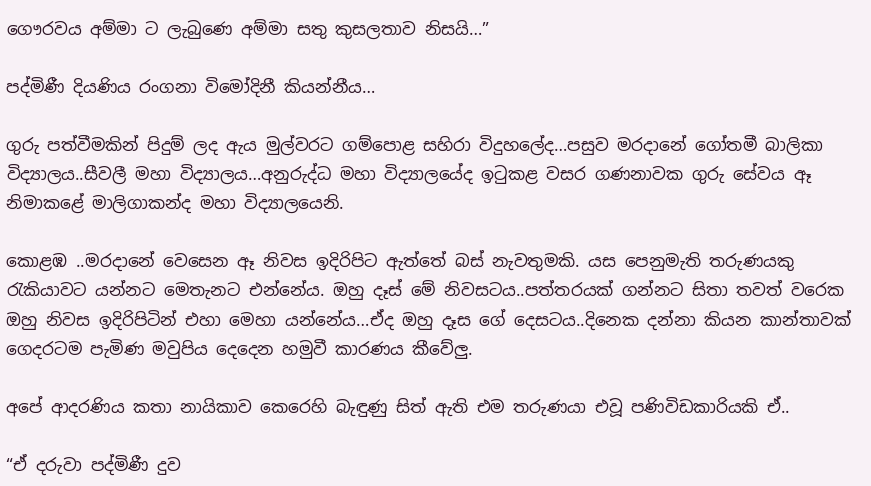ගෞරවය අම්මා ට ලැබුණෙ අම්මා සතු කුසලතාව නිසයි…”

පද්මිණී දියණිය රංගනා විමෝදිනී කියන්නීය…

ගුරු පත්වීමකින් පිදුම් ලද ඇය මුල්වරට ගම්පොළ සහිරා විදුහලේද…පසුව මරදානේ ගෝතමී බාලිකා විද්‍යාලය..සීවලී මහා විද්‍යාලය…අනුරුද්ධ මහා විද්‍යාලයේද ඉටුකළ වසර ගණනාවක ගුරු සේවය ඈ නිමාකළේ මාලිගාකන්ද මහා විද්‍යාලයෙනි.

කොළඹ ..මරදානේ වෙසෙන ඈ නිවස ඉදිරිපිට ඇත්තේ බස් නැවතුමකි. යස පෙනුමැති තරුණයකු රැකියාවට යන්නට මෙතැනට එන්නේය. ඔහු දෑස් මේ නිවසටය..පත්තරයක් ගන්නට සිතා තවත් වරෙක ඔහු නිවස ඉදිරිපිටින් එහා මෙහා යන්නේය…ඒද ඔහු දෑස ගේ දෙසටය..දිනෙක දන්නා කියන කාන්තාවක් ගෙදරටම පැමිණ මවුපිය දෙදෙන හමුවී කාරණය කීවේලු.

අපේ ආදරණිය කතා නායිකාව කෙරෙහි බැඳුණු සිත් ඇති එම තරුණයා එවූ පණිවිඩකාරියකි ඒ..

“ඒ දරුවා පද්මිණී දුව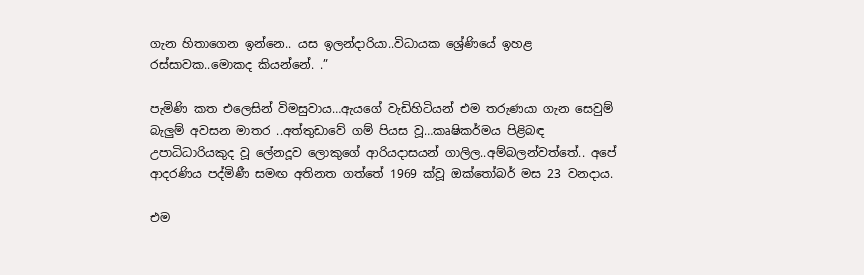ගැන හිතාගෙන ඉන්නෙ.. යස ඉලන්දාරියා..විධායක ශ්‍රේණියේ ඉහළ රස්සාවක..මොකද කියන්නේ. .”

පැමිණි කත එලෙසින් විමසුවාය…ඇයගේ වැඩිහිටියන් එම තරුණයා ගැන සෙවුම් බැලුම් අවසන මාතර ..අත්තුඩාවේ ගම් පියස වූ…කෘෂිකර්මය පිළිබඳ උපාධිධාරියකුද වූ ලේනදූව ලොකුගේ ආරියදාසයන් ගාලිල..අම්බලන්වත්තේ.. අපේ ආදරණිය පද්මිණී සමඟ අතිනත ගත්තේ 1969 ක්වූ ඔක්තෝබර් මස 23 වනදාය.

එම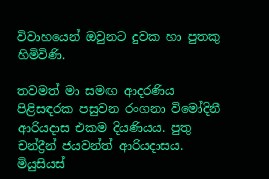විවාහයෙන් ඔවුනට දුවක හා පුතකු හිමිවිණි.

තවමත් මා සමඟ ආදරණිය පිළිසඳරක පසුවන රංගනා විමෝදිනී ආරියදාස එකම දියණියය. පුතු චන්ද්‍රීන් ජයවන්ත් ආරියදාසය. මියුසියස්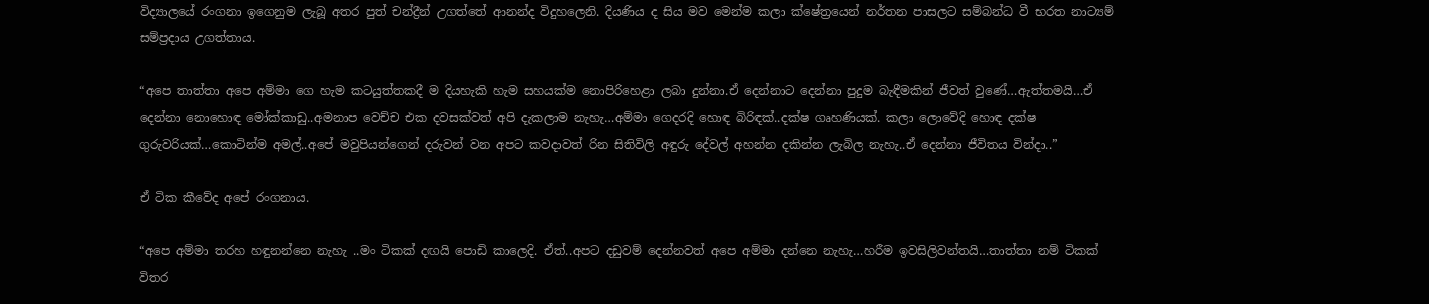විද්‍යාලයේ රංගනා ඉගෙනුම ලැබූ අතර පුත් චන්ද්‍රීන් උගත්තේ ආනන්ද විදුහලෙනි. දියණිය ද සිය මව මෙන්ම කලා ක්ෂේත්‍රයෙන් නර්තන පාසලට සම්බන්ධ වී භරත නාට්‍යම් සම්ප්‍රදාය උගත්තාය.

“අපෙ තාත්තා අපෙ අම්මා ගෙ හැම කටයුත්තකදී ම දියහැකි හැම සහයක්ම නොපිරිහෙළා ලබා දුන්නා.ඒ දෙන්නාට දෙන්නා පුදුම බැඳීමකින් ජීවත් වුණේ…ඇත්තමයි…ඒ දෙන්නා නොහොඳ මෝක්කාඩු..අමනාප වෙච්ච එක දවසක්වත් අපි දැකලාම නැහැ…අම්මා ගෙදරදි හොඳ බිරිඳක්..දක්ෂ ගෘහණියක්. කලා ලොවේදි හොඳ දක්ෂ ගුරුවරියක්…කොටින්ම අමල්..අපේ මවුපියන්ගෙන් දරුවන් වන අපට කවදාවත් රින සිතිවිලි අඳුරු දේවල් අහන්න දකින්න ලැබිල නැහැ..ඒ දෙන්නා ජීවිතය වින්දා..”

ඒ ටික කීවේද අපේ රංගනාය.

“අපෙ අම්මා තරහ හඳුනන්නෙ නැහැ ..මං ටිකක් දඟයි පොඩි කාලෙදි. ඒත්..අපට දඩුවම් දෙන්නවත් අපෙ අම්මා දන්නෙ නැහැ…හරීම ඉවසිලිවන්තයි…තාත්තා නම් ටිකක් විතර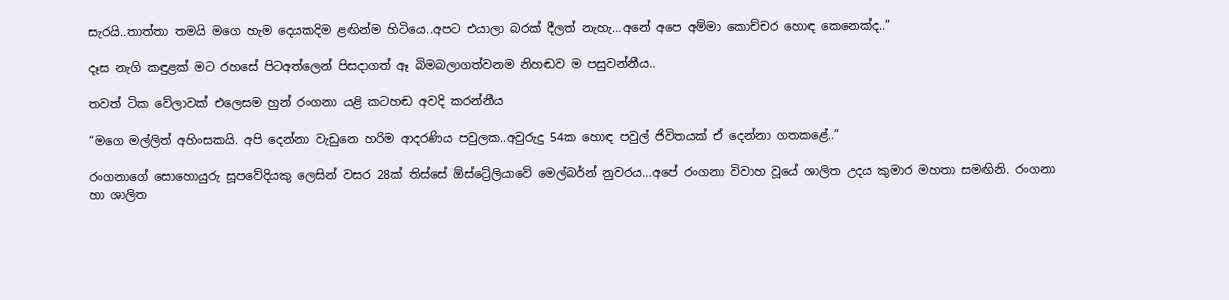සැරයි..තාත්තා තමයි මගෙ හැම දෙයකදිම ළඟින්ම හිටියෙ..අපට එයාලා බරක් දීලත් නැහැ…අනේ අපෙ අම්මා කොච්චර හොඳ කෙනෙක්ද..”

දෑස නැගි කඳුළක් මට රහසේ පිටඅත්ලෙන් පිසදාගත් ඈ බිමබලාගත්වනම නිහඬව ම පසුවන්නීය..

තවත් ටික වේලාවක් එලෙසම හුන් රංගනා යළි කටහඬ අවදි කරන්නීය

“මගෙ මල්ලිත් අහිංසකයි. අපි දෙන්නා වැඩුනෙ හරිම ආදරණිය පවුලක..අවුරුදු 54ක හොඳ පවුල් ජිවිතයක් ඒ දෙන්නා ගතකළේ..”

රංගනාගේ සොහොයුරු සූපවේදියකු ලෙසින් වසර 28ක් තිස්සේ ඕස්ට්‍රේලියාවේ මෙල්බර්න් නුවරය…අපේ රංගනා විවාහ වූයේ ශාලිත උදය කුමාර මහතා සමඟිනි. රංගනා හා ශාලිත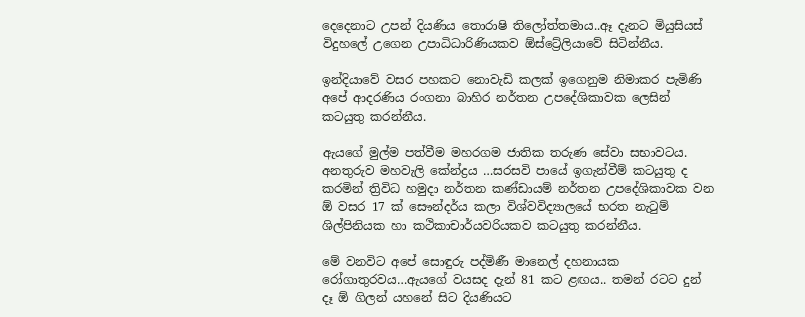දෙදෙනාට උපන් දියණිය තොරාෂි තිලෝත්තමාය..ඈ දැනට මියුසියස් විදුහලේ උගෙන උපාධිධාරිණියකව ඕස්ට්‍රේලියාවේ සිටින්නීය.

ඉන්දියාවේ වසර පහකට නොවැඩි කලක් ඉගෙනුම නිමාකර පැමිණි අපේ ආදරණිය රංගනා බාහිර නර්තන උපදේශිකාවක ලෙසින් කටයුතු කරන්නීය.

ඇයගේ මුල්ම පත්වීම මහරගම ජාතික තරුණ සේවා සභාවටය. අනතුරුව මහවැලි කේන්ද්‍රය …සරසවි පායේ ඉගැන්වීම් කටයුතු ද කරමින් ත්‍රිවිධ හමුදා නර්තන කණ්ඩායම් නර්තන උපදේශිකාවක වන ඕ වසර 17 ක් සෞන්දර්ය කලා විශ්වවිද්‍යාලයේ භරත නැටුම් ශිල්පිනියක හා කථිකාචාර්යවරියකව කටයුතු කරන්නීය.

මේ වනවිට අපේ සොඳුරු පද්මිණී මානෙල් දහනායක රෝගාතුරවය…ඇයගේ වයසද දැන් 81 කට ළඟය.. තමන් රටට දුන් දෑ ඕ ගිලන් යහනේ සිට දියණියට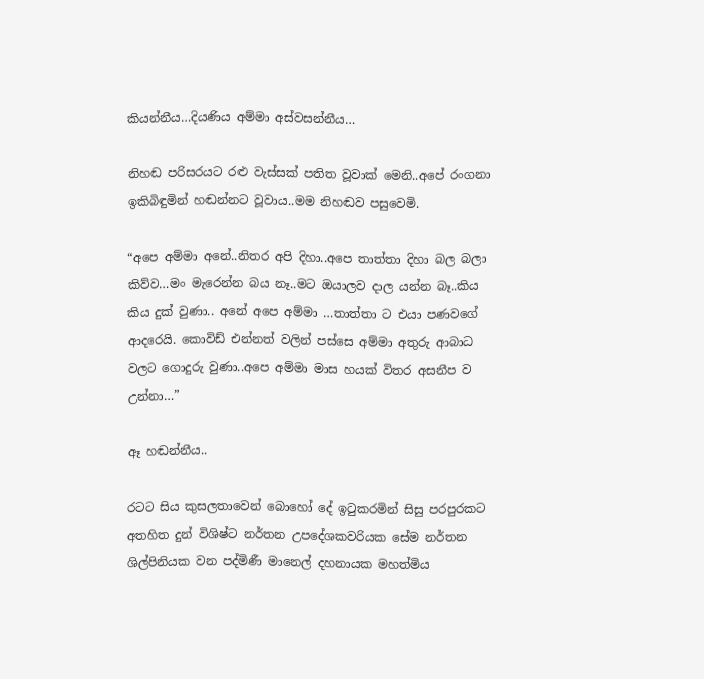කියන්නීය…දියණිය අම්මා අස්වසන්නීය…

නිහඬ පරිසරයට රළු වැස්සක් පතිත වූවාක් මෙනි..අපේ රංගනා ඉකිබිඳුමින් හඬන්නට වූවාය..මම නිහඬව පසුවෙමි.

“අපෙ අම්මා අනේ..නිතර අපි දිහා..අපෙ තාත්තා දිහා බල බලා කිව්ව…මං මැරෙන්න බය නෑ..මට ඔයාලව දාල යන්න බෑ..කිය කිය දුක් වුණා.. අනේ අපෙ අම්මා …තාත්තා ට එයා පණවගේ ආදරෙයි. කොවිඩ් එන්නත් වලින් පස්සෙ අම්මා අතුරු ආබාධ වලට ගොදුරු වුණා..අපෙ අම්මා මාස හයක් විතර අසනීප ව උන්නා…”

ඈ හඬන්නීය..

රටට සිය කුසලතාවෙන් බොහෝ දේ ඉටුකරමින් සිසු පරපුරකට අතහිත දුන් විශිෂ්ට නර්තන උපදේශකවරියක සේම නර්තන ශිල්පිනියක වන පද්මිණී මානෙල් දහනායක මහත්මිය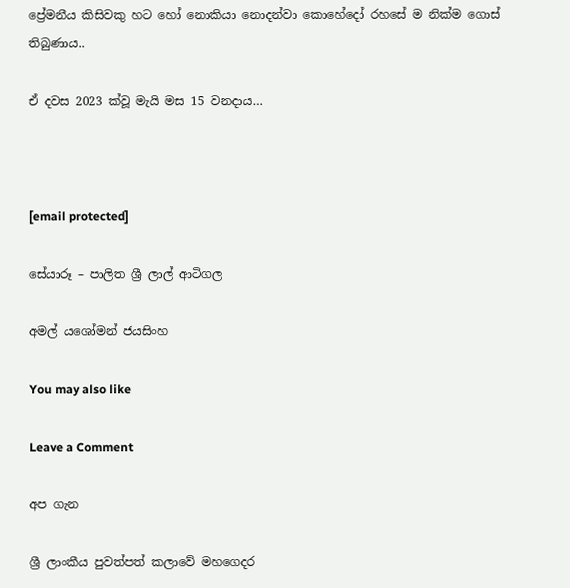ප්‍රේමනීය කිසිවකු හට හෝ නොකියා නොදන්වා කොහේදෝ රහසේ ම නික්ම ගොස් තිබුණාය..

ඒ දවස 2023 ක්වූ මැයි මස 15 වනදාය…



[email protected]

සේයාරූ – පාලිත ශ්‍රී ලාල් ආටිගල

අමල් යශෝමන් ජයසිංහ

You may also like

Leave a Comment

අප ගැන

ශ්‍රී ලාංකීය පුවත්පත් කලාවේ මහගෙදර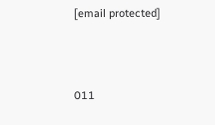[email protected]



011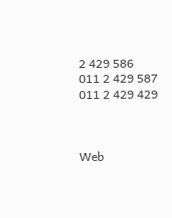2 429 586
011 2 429 587
011 2 429 429



Web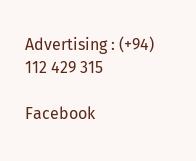Advertising : (+94) 112 429 315

Facebook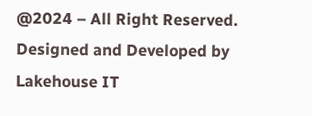@2024 – All Right Reserved. Designed and Developed by Lakehouse IT